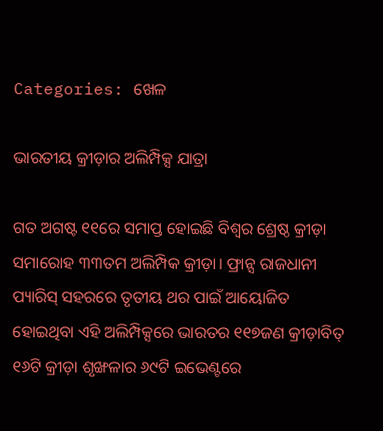Categories: ଖେଳ

ଭାରତୀୟ କ୍ରୀଡ଼ାର ଅଲିମ୍ପିକ୍ସ ଯାତ୍ରା

ଗତ ଅଗଷ୍ଟ ୧୧ରେ ସମାପ୍ତ ହୋଇଛି ବିଶ୍ୱର ଶ୍ରେଷ୍ଠ କ୍ରୀଡ଼ା ସମାରୋହ ୩୩ତମ ଅଲିମ୍ପିକ କ୍ରୀଡ଼ା। ଫ୍ରାନ୍ସ ରାଜଧାନୀ ପ୍ୟାରିସ୍‌ ସହରରେ ତୃତୀୟ ଥର ପାଇଁ ଆୟୋଜିତ ହୋଇଥିବା ଏହି ଅଲିମ୍ପିକ୍ସରେ ଭାରତର ୧୧୭ଜଣ କ୍ରୀଡ଼ାବିତ୍‌ ୧୬ଟି କ୍ରୀଡ଼ା ଶୃଙ୍ଖଳାର ୬୯ଟି ଇଭେଣ୍ଟରେ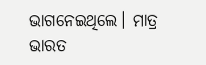ଭାଗନେଇଥିଲେ। ମାତ୍ର ଭାରତ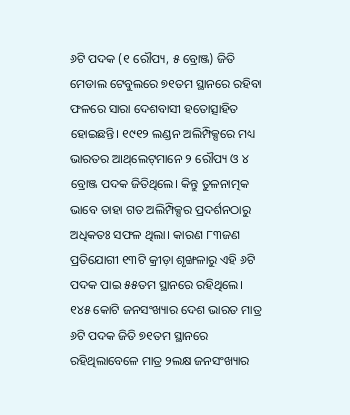୬ଟି ପଦକ (୧ ରୌପ୍ୟ, ୫ ବ୍ରୋଞ୍ଜ) ଜିତି ମେଡାଲ ଟେବୁଲରେ ୭୧ତମ ସ୍ଥାନରେ ରହିବା ଫଳରେ ସାରା ଦେଶବାସୀ ହତୋତ୍ସାହିତ ହୋଇଛନ୍ତି। ୧୯୧୨ ଲଣ୍ଡନ ଅଲିମ୍ପିକ୍ସରେ ମଧ୍ୟ ଭାରତର ଆଥ୍‌ଲେଟ୍‌ମାନେ ୨ ରୌପ୍ୟ ଓ ୪ ବ୍ରୋଞ୍ଜ ପଦକ ଜିତିଥିଲେ। କିନ୍ତୁ ତୁଳନାତ୍ମକ ଭାବେ ତାହା ଗତ ଅଲିମ୍ପିକ୍ସର ପ୍ରଦର୍ଶନଠାରୁ ଅଧିକତଃ ସଫଳ ଥିଲା। କାରଣ ୮୩ଜଣ ପ୍ରତିଯୋଗୀ ୧୩ଟି କ୍ରୀଡ଼ା ଶୃଙ୍ଖଳାରୁ ଏହି ୬ଟି ପଦକ ପାଇ ୫୫ତମ ସ୍ଥାନରେ ରହିଥିଲେ। ୧୪୫ କୋଟି ଜନସଂଖ୍ୟାର ଦେଶ ଭାରତ ମାତ୍ର ୬ଟି ପଦକ ଜିତି ୭୧ତମ ସ୍ଥାନରେ ରହିଥିଲାବେଳେ ମାତ୍ର ୨ଲକ୍ଷ ଜନସଂଖ୍ୟାର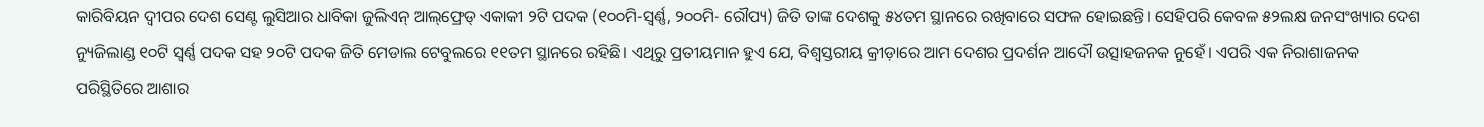କାରିବିୟନ ଦ୍ୱୀପର ଦେଶ ସେଣ୍ଟ ଲୁସିଆର ଧାବିକା ଜୁଲିଏନ୍‌ ଆଲ୍‌ଫ୍ରେଡ୍‌ ଏକାକୀ ୨ଟି ପଦକ (୧୦୦ମି-ସ୍ବର୍ଣ୍ଣ, ୨୦୦ମି- ରୌପ୍ୟ) ଜିତି ତାଙ୍କ ଦେଶକୁ ୫୪ତମ ସ୍ଥାନରେ ରଖିବାରେ ସଫଳ ହୋଇଛନ୍ତି। ସେହିପରି କେବଳ ୫୨ଲକ୍ଷ ଜନସଂଖ୍ୟାର ଦେଶ ନ୍ୟୁଜିଲାଣ୍ଡ ୧୦ଟି ସ୍ବର୍ଣ୍ଣ ପଦକ ସହ ୨୦ଟି ପଦକ ଜିତି ମେଡାଲ ଟେବୁଲରେ ୧୧ତମ ସ୍ଥାନରେ ରହିଛି। ଏଥିରୁ ପ୍ରତୀୟମାନ ହୁଏ ଯେ, ବିଶ୍ୱସ୍ତରୀୟ କ୍ରୀଡ଼ାରେ ଆମ ଦେଶର ପ୍ରଦର୍ଶନ ଆଦୌ ଉତ୍ସାହଜନକ ନୁହେଁ। ଏପରି ଏକ ନିରାଶାଜନକ ପରିସ୍ଥିତିରେ ଆଶାର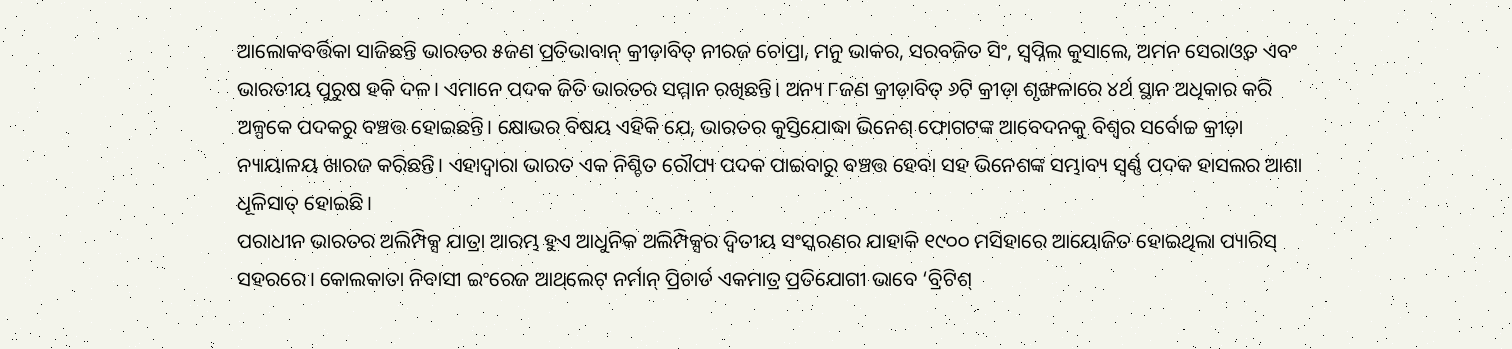ଆଲୋକବର୍ତ୍ତିକା ସାଜିଛନ୍ତି ଭାରତର ୫ଜଣ ପ୍ରତିଭାବାନ୍‌ କ୍ରୀଡ଼ାବିତ୍‌ ନୀରଜ ଚୋପ୍ରା, ମନୁ ଭାକର, ସରବଜିତ ସିଂ, ସ୍ବପ୍ନିଲ କୁସାଲେ, ଅମନ ସେରାଓ୍ବତ ଏବଂ ଭାରତୀୟ ପୁରୁଷ ହକି ଦଳ। ଏମାନେ ପଦକ ଜିତି ଭାରତର ସମ୍ମାନ ରଖିଛନ୍ତି। ଅନ୍ୟ ୮ଜଣ କ୍ରୀଡ଼ାବିତ୍‌ ୬ଟି କ୍ରୀଡ଼ା ଶୃଙ୍ଖଳାରେ ୪ର୍ଥ ସ୍ଥାନ ଅଧିକାର କରି ଅଳ୍ପକେ ପଦକରୁ ବଞ୍ଚତ୍ତ ହୋଇଛନ୍ତି। କ୍ଷୋଭର ବିଷୟ ଏହିକି ଯେ, ଭାରତର କୁସ୍ତିଯୋଦ୍ଧା ଭିନେଶ୍‌ ଫୋଗଟଙ୍କ ଆବେଦନକୁ ବିଶ୍ୱର ସର୍ବୋଚ୍ଚ କ୍ରୀଡ଼ା ନ୍ୟାୟାଳୟ ଖାରଜ କରିଛନ୍ତି। ଏହାଦ୍ୱାରା ଭାରତ ଏକ ନିଶ୍ଚିତ ରୌପ୍ୟ ପଦକ ପାଇବାରୁ ବଞ୍ଚତ୍ତ ହେବା ସହ ଭିନେଶଙ୍କ ସମ୍ଭାବ୍ୟ ସ୍ବର୍ଣ୍ଣ ପଦକ ହାସଲର ଆଶା ଧୂଳିସାତ୍‌ ହୋଇଛି।
ପରାଧୀନ ଭାରତର ଅଲିମ୍ପିକ୍ସ ଯାତ୍ରା ଆରମ୍ଭ ହୁଏ ଆଧୁନିକ ଅଲିମ୍ପିକ୍ସର ଦ୍ୱିତୀୟ ସଂସ୍କରଣର ଯାହାକି ୧୯୦୦ ମସିହାରେ ଆୟୋଜିତ ହୋଇଥିଲା ପ୍ୟାରିସ୍‌ ସହରରେ। କୋଲକାତା ନିବାସୀ ଇଂରେଜ ଆଥ୍‌ଲେଟ୍‌ ନର୍ମାନ୍‌ ପ୍ରିଚାର୍ଡ ଏକମାତ୍ର ପ୍ରତିଯୋଗୀ ଭାବେ ‘ବ୍ରିଟିଶ୍‌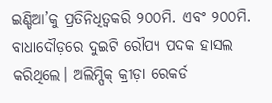ଇଣ୍ଡିଆ’କୁ ପ୍ରତିନିଧିତ୍ୱକରି ୨୦୦ମି. ଏବଂ ୨୦୦ମି. ବାଧାଦୌଡ଼ରେ ଦୁଇଟି ରୌପ୍ୟ ପଦକ ହାସଲ କରିଥିଲେ। ଅଲିମ୍ପିକ୍‌ କ୍ରୀଡ଼ା ରେକର୍ଡ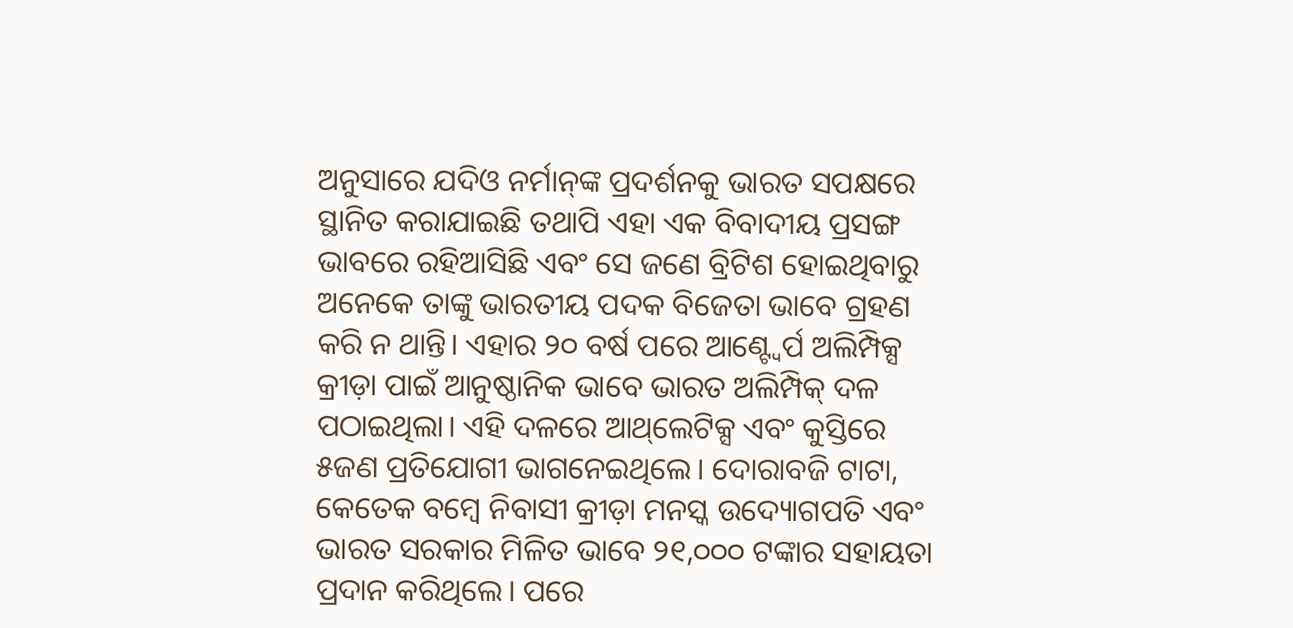ଅନୁସାରେ ଯଦିଓ ନର୍ମାନ୍‌ଙ୍କ ପ୍ରଦର୍ଶନକୁ ଭାରତ ସପକ୍ଷରେ ସ୍ଥାନିତ କରାଯାଇଛି ତଥାପି ଏହା ଏକ ବିବାଦୀୟ ପ୍ରସଙ୍ଗ ଭାବରେ ରହିଆସିଛି ଏବଂ ସେ ଜଣେ ବ୍ରିଟିଶ ହୋଇଥିବାରୁ ଅନେକେ ତାଙ୍କୁ ଭାରତୀୟ ପଦକ ବିଜେତା ଭାବେ ଗ୍ରହଣ କରି ନ ଥାନ୍ତି। ଏହାର ୨୦ ବର୍ଷ ପରେ ଆଣ୍ଟ୍ବେର୍ପ ଅଲିମ୍ପିକ୍ସ କ୍ରୀଡ଼ା ପାଇଁ ଆନୁଷ୍ଠାନିକ ଭାବେ ଭାରତ ଅଲିମ୍ପିକ୍‌ ଦଳ ପଠାଇଥିଲା। ଏହି ଦଳରେ ଆଥ୍‌ଲେଟିକ୍ସ ଏବଂ କୁସ୍ତିରେ ୫ଜଣ ପ୍ରତିଯୋଗୀ ଭାଗନେଇଥିଲେ। ଦୋରାବଜି ଟାଟା, କେତେକ ବମ୍ବେ ନିବାସୀ କ୍ରୀଡ଼ା ମନସ୍କ ଉଦ୍ୟୋଗପତି ଏବଂ ଭାରତ ସରକାର ମିଳିତ ଭାବେ ୨୧,୦୦୦ ଟଙ୍କାର ସହାୟତା ପ୍ରଦାନ କରିଥିଲେ। ପରେ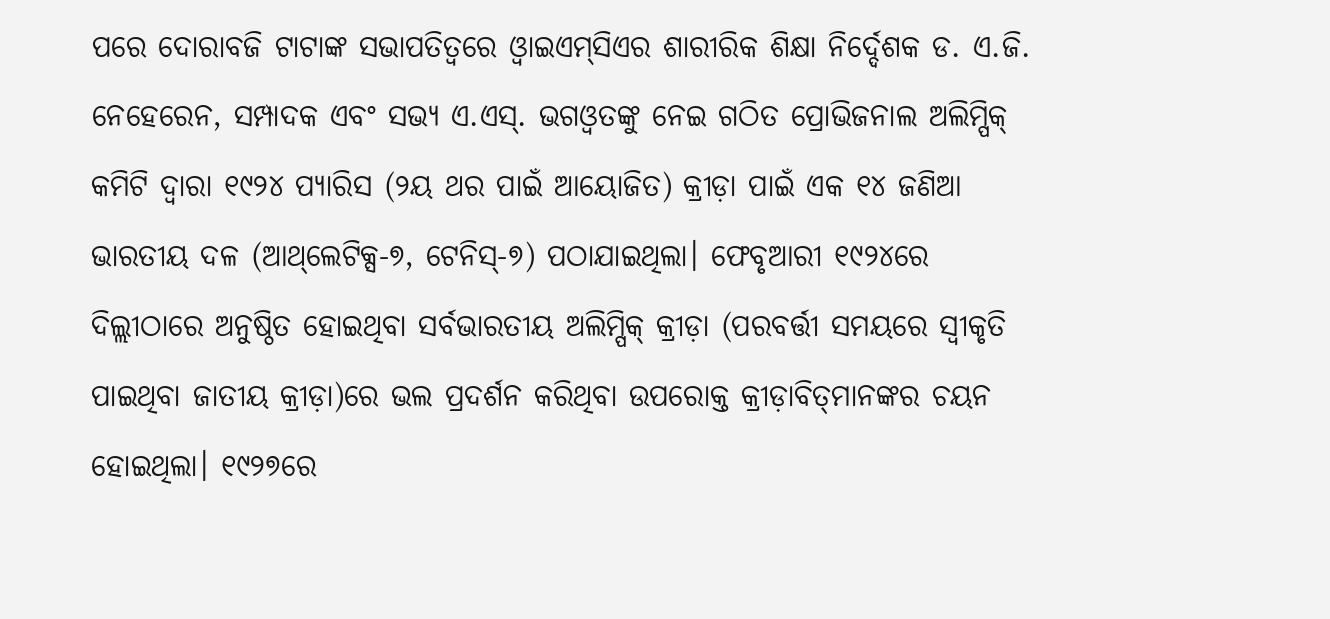ପରେ ଦୋରାବଜି ଟାଟାଙ୍କ ସଭାପତିତ୍ୱରେ ଓ୍ବାଇଏମ୍‌ସିଏର ଶାରୀରିକ ଶିକ୍ଷା ନିର୍ଦ୍ଦେଶକ ଡ. ଏ.ଜି. ନେହେରେନ, ସମ୍ପାଦକ ଏବଂ ସଭ୍ୟ ଏ.ଏସ୍‌. ଭଗଓ୍ବତଙ୍କୁ ନେଇ ଗଠିତ ପ୍ରୋଭିଜନାଲ ଅଲିମ୍ପିକ୍‌ କମିଟି ଦ୍ୱାରା ୧୯୨୪ ପ୍ୟାରିସ (୨ୟ ଥର ପାଇଁ ଆୟୋଜିତ) କ୍ରୀଡ଼ା ପାଇଁ ଏକ ୧୪ ଜଣିଆ ଭାରତୀୟ ଦଳ (ଆଥ୍‌ଲେଟିକ୍ସ-୭, ଟେନିସ୍‌-୭) ପଠାଯାଇଥିଲା। ଫେବୃଆରୀ ୧୯୨୪ରେ ଦିଲ୍ଲୀଠାରେ ଅନୁଷ୍ଠିତ ହୋଇଥିବା ସର୍ବଭାରତୀୟ ଅଲିମ୍ପିକ୍‌ କ୍ରୀଡ଼ା (ପରବର୍ତ୍ତୀ ସମୟରେ ସ୍ବୀକୃତି ପାଇଥିବା ଜାତୀୟ କ୍ରୀଡ଼ା)ରେ ଭଲ ପ୍ରଦର୍ଶନ କରିଥିବା ଉପରୋକ୍ତ କ୍ରୀଡ଼ାବିତ୍‌ମାନଙ୍କର ଚୟନ ହୋଇଥିଲା। ୧୯୨୭ରେ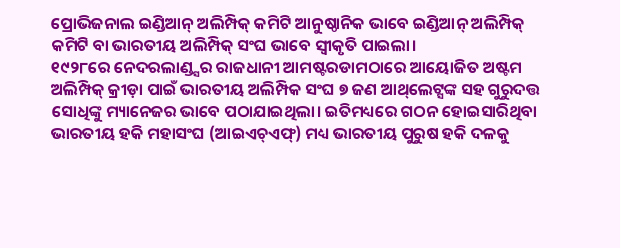ପ୍ରୋଭିଜନାଲ ଇଣ୍ଡିଆନ୍‌ ଅଲିମ୍ପିକ୍‌ କମିଟି ଆନୁଷ୍ଠାନିକ ଭାବେ ଇଣ୍ଡିଆନ୍‌ ଅଲିମ୍ପିକ୍‌ କମିଟି ବା ଭାରତୀୟ ଅଲିମ୍ପିକ୍‌ ସଂଘ ଭାବେ ସ୍ବୀକୃତି ପାଇଲା।
୧୯୨୮ରେ ନେଦରଲାଣ୍ଡ୍ସର ରାଜଧାନୀ ଆମଷ୍ଟରଡାମଠାରେ ଆୟୋଜିତ ଅଷ୍ଟମ ଅଲିମ୍ପିକ୍‌ କ୍ରୀଡ଼ା ପାଇଁ ଭାରତୀୟ ଅଲିମ୍ପିକ ସଂଘ ୭ ଜଣ ଆଥ୍‌ଲେଟ୍ସଙ୍କ ସହ ଗୁରୁଦତ୍ତ ସୋଧିଙ୍କୁ ମ୍ୟାନେଜର ଭାବେ ପଠାଯାଇଥିଲା। ଇତିମଧ୍ୟରେ ଗଠନ ହୋଇସାରିଥିବା ଭାରତୀୟ ହକି ମହାସଂଘ (ଆଇଏଚ୍‌ଏଫ୍‌) ମଧ୍ୟ ଭାରତୀୟ ପୁରୁଷ ହକି ଦଳକୁ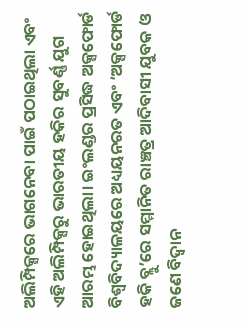ଅଲିମ୍ପିକ୍ସରେ ଭାଗନେବା ପାଇଁ ପଠାଇଥିଲା ଏବଂ ଏହି ଅଲିମ୍ପିକ୍ସରୁ ଭାରତୀୟ ହକିର ସୁବର୍ଣ୍ଣ ଯୁଗ ଆରମ୍ଭ ହୋଇଥିଲା। ଇଂଲଣ୍ଡର ପ୍ରସିଦ୍ଧ ଅକ୍ସଫୋର୍ଡ ବିଶ୍ୱବିଦ୍ୟାଳୟରେ ଅଧ୍ୟୟନରତ ଏବଂ ‘ଅକ୍ସଫୋର୍ଡ ହକି ବ୍ଲୁ’ରେ ସମ୍ମାନିତ ରାଞ୍ଚତ୍ର ଆଦିବାସୀ ଯୁବକ ଓ ଜଣେ ବିଦ୍ୱାନ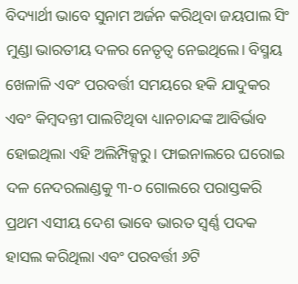ବିଦ୍ୟାର୍ଥୀ ଭାବେ ସୁନାମ ଅର୍ଜନ କରିଥିବା ଜୟପାଲ ସିଂ ମୁଣ୍ଡା ଭାରତୀୟ ଦଳର ନେତୃତ୍ୱ ନେଇଥିଲେ। ବିସ୍ମୟ ଖେଳାଳି ଏବଂ ପରବର୍ତ୍ତୀ ସମୟରେ ହକି ଯାଦୁକର ଏବଂ କିମ୍ବଦନ୍ତୀ ପାଲଟିଥିବା ଧ୍ୟାନଚାନ୍ଦଙ୍କ ଆବିର୍ଭାବ ହୋଇଥିଲା ଏହି ଅଲିମ୍ପିକ୍ସରୁ। ଫାଇନାଲରେ ଘରୋଇ ଦଳ ନେଦରଲାଣ୍ଡକୁ ୩-୦ ଗୋଲରେ ପରାସ୍ତକରି ପ୍ରଥମ ଏସୀୟ ଦେଶ ଭାବେ ଭାରତ ସ୍ବର୍ଣ୍ଣ ପଦକ ହାସଲ କରିଥିଲା ଏବଂ ପରବର୍ତ୍ତୀ ୬ଟି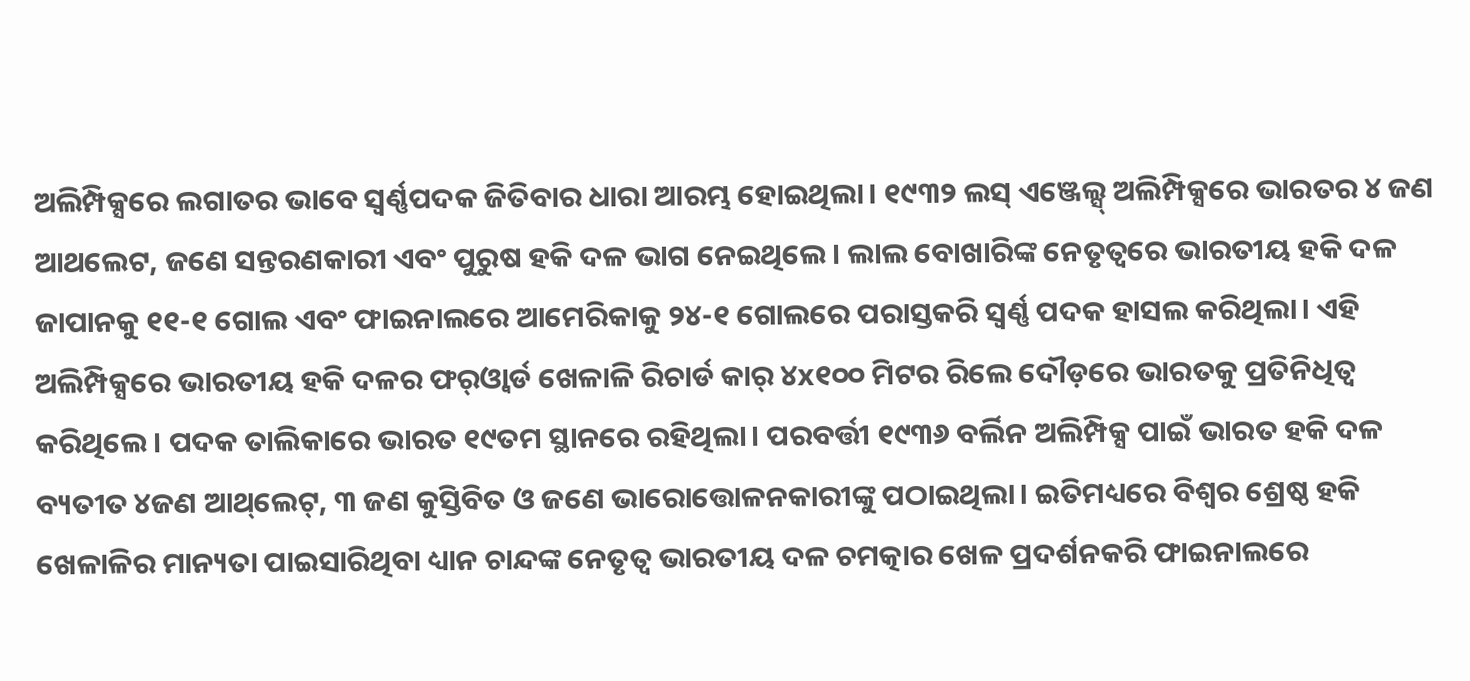ଅଲିମ୍ପିକ୍ସରେ ଲଗାତର ଭାବେ ସ୍ବର୍ଣ୍ଣପଦକ ଜିତିବାର ଧାରା ଆରମ୍ଭ ହୋଇଥିଲା। ୧୯୩୨ ଲସ୍‌ ଏଞ୍ଜେଲ୍ସ୍‌ ଅଲିମ୍ପିକ୍ସରେ ଭାରତର ୪ ଜଣ ଆଥଲେଟ, ଜଣେ ସନ୍ତରଣକାରୀ ଏବଂ ପୁରୁଷ ହକି ଦଳ ଭାଗ ନେଇଥିଲେ। ଲାଲ ବୋଖାରିଙ୍କ ନେତୃତ୍ୱରେ ଭାରତୀୟ ହକି ଦଳ ଜାପାନକୁ ୧୧-୧ ଗୋଲ ଏବଂ ଫାଇନାଲରେ ଆମେରିକାକୁ ୨୪-୧ ଗୋଲରେ ପରାସ୍ତକରି ସ୍ବର୍ଣ୍ଣ ପଦକ ହାସଲ କରିଥିଲା। ଏହି ଅଲିମ୍ପିକ୍ସରେ ଭାରତୀୟ ହକି ଦଳର ଫର୍‌ଓ୍ବାର୍ଡ ଖେଳାଳି ରିଚାର୍ଡ କାର୍‌ ୪x୧୦୦ ମିଟର ରିଲେ ଦୌଡ଼ରେ ଭାରତକୁ ପ୍ରତିନିଧିତ୍ୱ କରିଥିଲେ। ପଦକ ତାଲିକାରେ ଭାରତ ୧୯ତମ ସ୍ଥାନରେ ରହିଥିଲା। ପରବର୍ତ୍ତୀ ୧୯୩୬ ବର୍ଲିନ ଅଲିମ୍ପିକ୍ସ ପାଇଁ ଭାରତ ହକି ଦଳ ବ୍ୟତୀତ ୪ଜଣ ଆଥ୍‌ଲେଟ୍‌, ୩ ଜଣ କୁସ୍ତିବିତ ଓ ଜଣେ ଭାରୋତ୍ତୋଳନକାରୀଙ୍କୁ ପଠାଇଥିଲା। ଇତିମଧ୍ୟରେ ବିଶ୍ୱର ଶ୍ରେଷ୍ଠ ହକି ଖେଳାଳିର ମାନ୍ୟତା ପାଇସାରିଥିବା ଧ୍ୟାନ ଚାନ୍ଦଙ୍କ ନେତୃତ୍ୱ ଭାରତୀୟ ଦଳ ଚମତ୍କାର ଖେଳ ପ୍ରଦର୍ଶନକରି ଫାଇନାଲରେ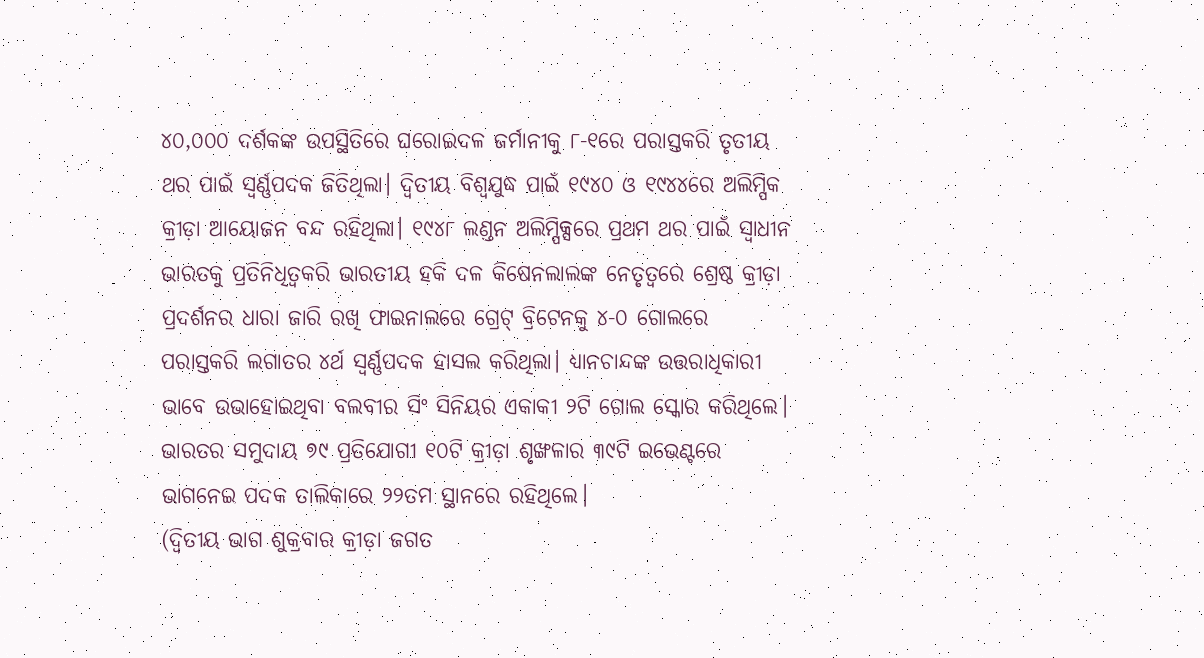୪୦,୦୦୦ ଦର୍ଶକଙ୍କ ଉପସ୍ଥିତିରେ ଘରୋଇଦଳ ଜର୍ମାନୀକୁ ୮-୧ରେ ପରାସ୍ତକରି ତୃତୀୟ ଥର ପାଇଁ ସ୍ବର୍ଣ୍ଣପଦକ ଜିତିଥିଲା। ଦ୍ୱିତୀୟ ବିଶ୍ୱଯୁଦ୍ଧ ପାଇଁ ୧୯୪୦ ଓ ୧୯୪୪ରେ ଅଲିମ୍ପିକ କ୍ରୀଡ଼ା ଆୟୋଜନ ବନ୍ଦ ରହିଥିଲା। ୧୯୪୮ ଲଣ୍ଡନ ଅଲିମ୍ପିକ୍ସରେ ପ୍ରଥମ ଥର ପାଇଁ ସ୍ବାଧୀନ ଭାରତକୁ ପ୍ରତିନିଧିତ୍ୱକରି ଭାରତୀୟ ହକି ଦଳ କିଷେନଲାଲଙ୍କ ନେତୃତ୍ୱରେ ଶ୍ରେଷ୍ଠ କ୍ରୀଡ଼ା ପ୍ରଦର୍ଶନର ଧାରା ଜାରି ରଖି ଫାଇନାଲରେ ଗ୍ରେଟ୍‌ ବ୍ରିଟେନକୁ ୪-୦ ଗୋଲରେ ପରାସ୍ତକରି ଲଗାତର ୪ର୍ଥ ସ୍ବର୍ଣ୍ଣପଦକ ହାସଲ କରିଥିଲା। ଧ୍ୟାନଚାନ୍ଦଙ୍କ ଉତ୍ତରାଧିକାରୀ ଭାବେ ଉଭାହୋଇଥିବା ବଲବୀର ସିଂ ସିନିୟର ଏକାକୀ ୨ଟି ଗୋଲ ସ୍କୋର କରିଥିଲେ। ଭାରତର ସମୁଦାୟ ୭୯ ପ୍ରତିଯୋଗୀ ୧୦ଟି କ୍ରୀଡ଼ା ଶୃଙ୍ଖଳାର ୩୯ଟି ଇଭେଣ୍ଟରେ ଭାଗନେଇ ପଦକ ତାଲିକାରେ ୨୨ତମ ସ୍ଥାନରେ ରହିଥିଲେ।
(ଦ୍ୱିତୀୟ ଭାଗ ଶୁକ୍ରବାର କ୍ରୀଡ଼ା ଜଗତ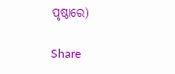ପୃଷ୍ଠାରେ)

Share